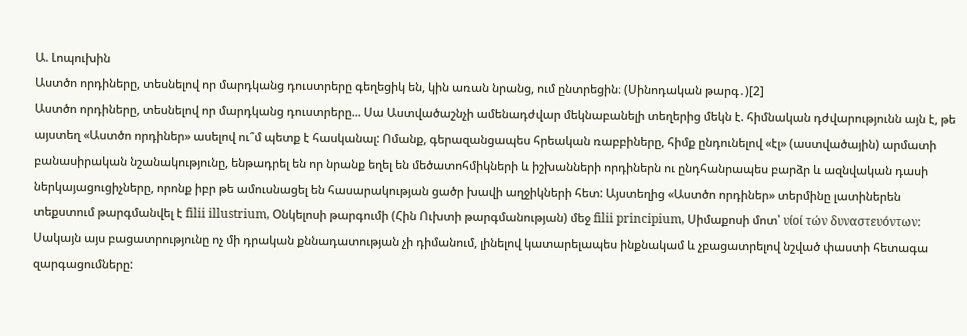Ա. Լոպուխին
Աստծո որդիները, տեսնելով որ մարդկանց դուստրերը գեղեցիկ են, կին առան նրանց, ում ընտրեցին։ (Սինոդական թարգ․)[2]
Աստծո որդիները, տեսնելով որ մարդկանց դուստրերը... Սա Աստվածաշնչի ամենադժվար մեկնաբանելի տեղերից մեկն է. հիմնական դժվարությունն այն է, թե այստեղ «Աստծո որդիներ» ասելով ու՞մ պետք է հասկանալ: Ոմանք, գերազանցապես հրեական ռաբբիները, հիմք ընդունելով «էլ» (աստվածային) արմատի բանասիրական նշանակությունը, ենթադրել են որ նրանք եղել են մեծատոհմիկների և իշխանների որդիներն ու ընդհանրապես բարձր և ազնվական դասի ներկայացուցիչները, որոնք իբր թե ամուսնացել են հասարակության ցածր խավի աղջիկների հետ: Այստեղից «Աստծո որդիներ» տերմինը լատիներեն տեքստում թարգմանվել է filii illustrium, Օնկելոսի թարգումի (Հին Ուխտի թարգմանության) մեջ filii principium, Սիմաքոսի մոտ՝ υίοί τών δυναστευόντων: Սակայն այս բացատրությունը ոչ մի դրական քննադատության չի դիմանում, լինելով կատարելապես ինքնակամ և չբացատրելով նշված փաստի հետագա զարգացումները: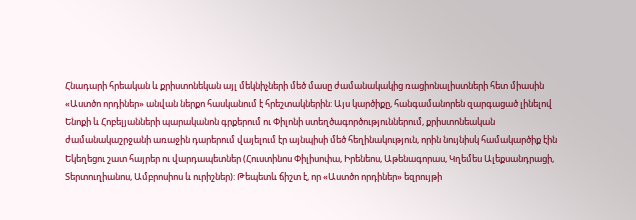Հնադարի հրեական և քրիստոնեկան այլ մեկնիչների մեծ մասը ժամանակակից ռացիոնալիստների հետ միասին «Աստծո որդիներ» անվան ներքո հասկանում է հրեշտակներին: Այս կարծիքը, հանգամանորեն զարգացած լինելով Ենոքի և Հոբելյանների պարականոն գրքերում ու Փիլոնի ստեղծագործություններում, քրիստոնեական ժամանակաշրջանի առաջին դարերում վայելում էր այնպիսի մեծ հեղինակություն, որին նույնիսկ համակարծիք էին Եկեղեցու շատ հայրեր ու վարդապետներ (Հուստինոս Փիլիսոփա, Իրենեոս, Աթենագորաս, Կղեմես Ալեքսանդրացի, Տերտուղիանոս, Ամբրոսիոս և ուրիշներ): Թեպետև ճիշտ է, որ «Աստծո որդիներ» եզրույթի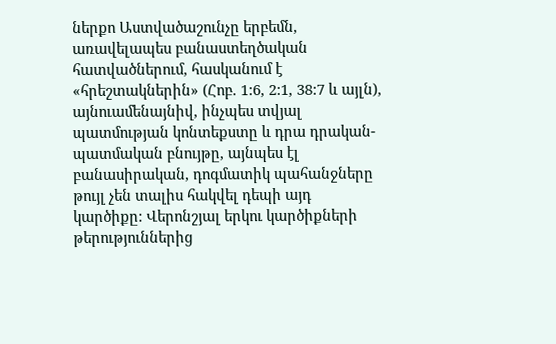ներքո Աստվածաշունչը երբեմն, առավելապես բանաստեղծական հատվածներում, հասկանում է «հրեշտակներին» (Հոբ. 1:6, 2:1, 38:7 և այլն), այնուամենայնիվ, ինչպես տվյալ պատմության կոնտեքստը և դրա դրական-պատմական բնույթը, այնպես էլ բանասիրական, դոգմատիկ պահանջները թույլ չեն տալիս հակվել դեպի այդ կարծիքը: Վերոնշյալ երկու կարծիքների թերություններից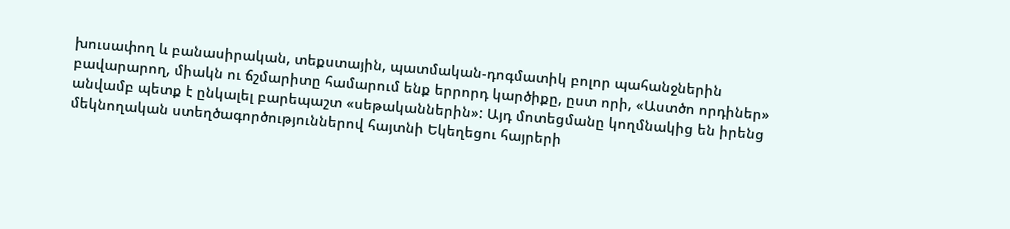խուսափող և բանասիրական, տեքստային, պատմական-դոգմատիկ բոլոր պահանջներին բավարարող, միակն ու ճշմարիտը համարում ենք երրորդ կարծիքը, ըստ որի, «Աստծո որդիներ» անվամբ պետք է ընկալել բարեպաշտ «սեթականներին»: Այդ մոտեցմանը կողմնակից են իրենց մեկնողական ստեղծագործություններով հայտնի Եկեղեցու հայրերի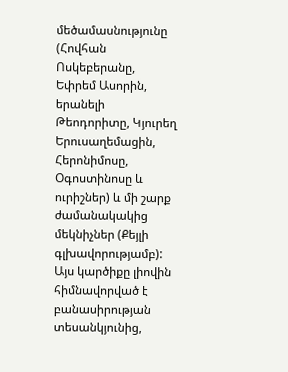մեծամասնությունը (Հովհան Ոսկեբերանը, Եփրեմ Ասորին, երանելի Թեոդորիտը, Կյուրեղ Երուսաղեմացին, Հերոնիմոսը, Օգոստինոսը և ուրիշներ) և մի շարք ժամանակակից մեկնիչներ (Քեյլի գլխավորությամբ): Այս կարծիքը լիովին հիմնավորված է բանասիրության տեսանկյունից,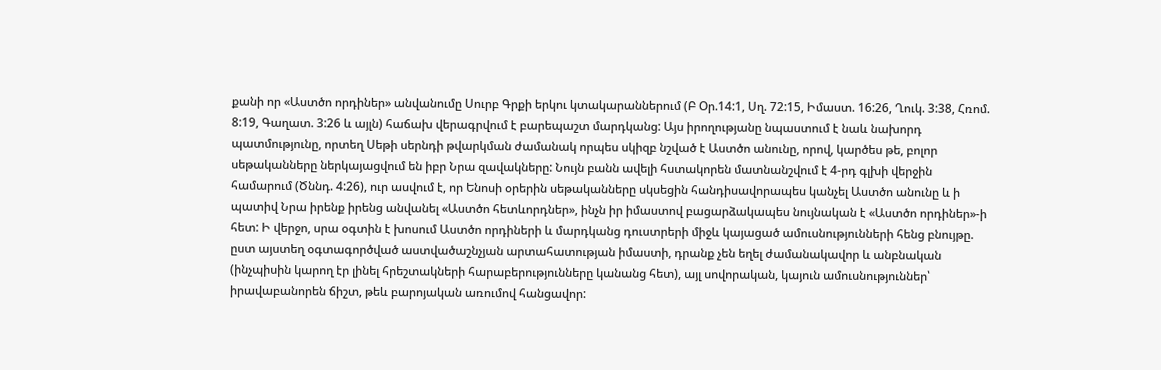քանի որ «Աստծո որդիներ» անվանումը Սուրբ Գրքի երկու կտակարաններում (Բ Օր.14:1, Սղ. 72:15, Իմաստ. 16:26, Ղուկ. 3:38, Հռոմ. 8:19, Գաղատ. 3:26 և այլն) հաճախ վերագրվում է բարեպաշտ մարդկանց: Այս իրողությանը նպաստում է նաև նախորդ պատմությունը, որտեղ Սեթի սերնդի թվարկման ժամանակ որպես սկիզբ նշված է Աստծո անունը, որով, կարծես թե, բոլոր սեթականները ներկայացվում են իբր Նրա զավակները: Նույն բանն ավելի հստակորեն մատնանշվում է 4-րդ գլխի վերջին համարում (Ծննդ. 4:26), ուր ասվում է, որ Ենոսի օրերին սեթականները սկսեցին հանդիսավորապես կանչել Աստծո անունը և ի պատիվ Նրա իրենք իրենց անվանել «Աստծո հետևորդներ», ինչն իր իմաստով բացարձակապես նույնական է «Աստծո որդիներ»-ի հետ: Ի վերջո, սրա օգտին է խոսում Աստծո որդիների և մարդկանց դուստրերի միջև կայացած ամուսնությունների հենց բնույթը. ըստ այստեղ օգտագործված աստվածաշնչյան արտահատության իմաստի, դրանք չեն եղել ժամանակավոր և անբնական (ինչպիսին կարող էր լինել հրեշտակների հարաբերությունները կանանց հետ), այլ սովորական, կայուն ամուսնություններ՝ իրավաբանորեն ճիշտ, թեև բարոյական առումով հանցավոր: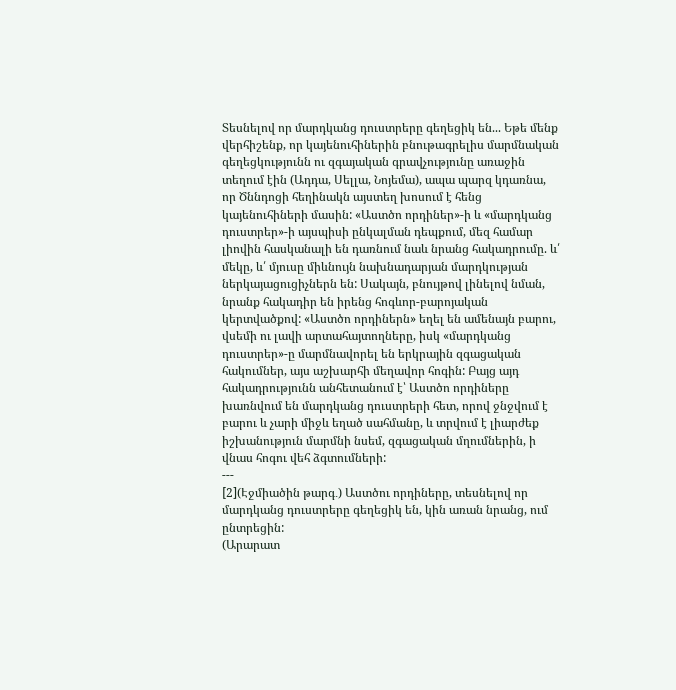Տեսնելով որ մարդկանց դուստրերը գեղեցիկ են... Եթե մենք վերհիշենք, որ կայենուհիներին բնութագրելիս մարմնական գեղեցկությունն ու զգայական գրավչությունը առաջին տեղում էին (Ադդա, Սելլա, Նոյեմա), ապա պարզ կդառնա, որ Ծննդոցի հեղինակն այստեղ խոսում է հենց կայենուհիների մասին: «Աստծո որդիներ»-ի և «մարդկանց դուստրեր»-ի այսպիսի ընկալման դեպքում, մեզ համար լիովին հասկանալի են դառնում նաև նրանց հակադրումը. և՛ մեկը, և՛ մյուսը միևնույն նախնադարյան մարդկության ներկայացուցիչներն են: Սակայն, բնույթով լինելով նման, նրանք հակադիր են իրենց հոգևոր-բարոյական կերտվածքով: «Աստծո որդիներն» եղել են ամենայն բարու, վսեմի ու լավի արտահայտողները, իսկ «մարդկանց դուստրեր»-ը մարմնավորել են երկրային զգացական հակումներ, այս աշխարհի մեղավոր հոգին: Բայց այդ հակադրությունն անհետանում է՝ Աստծո որդիները խառնվում են մարդկանց դուստրերի հետ, որով ջնջվում է բարու և չարի միջև եղած սահմանը, և տրվում է լիարժեք իշխանություն մարմնի նսեմ, զգացական մղումներին, ի վնաս հոգու վեհ ձգտումների:
---
[2](Էջմիածին թարգ․) Աստծու որդիները, տեսնելով որ մարդկանց դուստրերը գեղեցիկ են, կին առան նրանց, ում ընտրեցին:
(Արարատ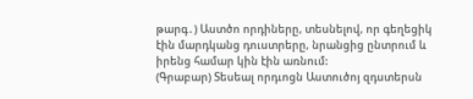թարգ․) Աստծո որդիները, տեսնելով, որ գեղեցիկ էին մարդկանց դուստրերը, նրանցից ընտրում և իրենց համար կին էին առնում:
(Գրաբար) Տեսեալ որդւոցն Աստուծոյ զդստերսն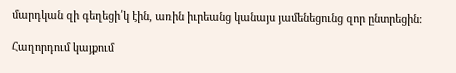մարդկան զի գեղեցի՛կ էին, առին իւրեանց կանայս յամենեցունց զոր ընտրեցին։

Հաղորդում կայքում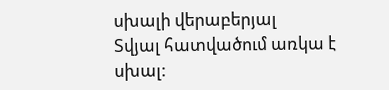սխալի վերաբերյալ
Տվյալ հատվածում առկա է սխալ: